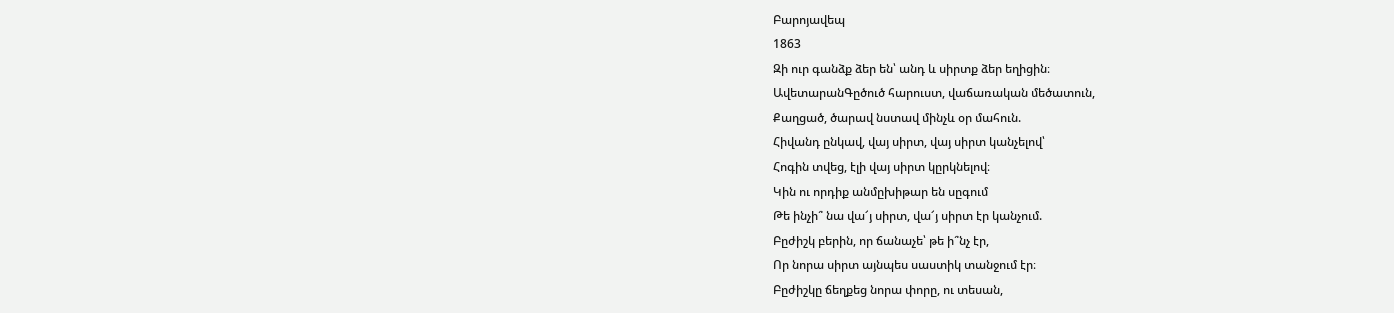Բարոյավեպ
1863
Զի ուր գանձք ձեր են՝ անդ և սիրտք ձեր եղիցին։
ԱվետարանԳըծուծ հարուստ, վաճառական մեծատուն,
Քաղցած, ծարավ նստավ մինչև օր մահուն.
Հիվանդ ընկավ, վայ սիրտ, վայ սիրտ կանչելով՝
Հոգին տվեց, էլի վայ սիրտ կըրկնելով։
Կին ու որդիք անմըխիթար են սըգում
Թե ինչի՞ նա վա՜յ սիրտ, վա՜յ սիրտ էր կանչում.
Բըժիշկ բերին, որ ճանաչե՝ թե ի՞նչ էր,
Որ նորա սիրտ այնպես սաստիկ տանջում էր։
Բըժիշկը ճեղքեց նորա փորը, ու տեսան,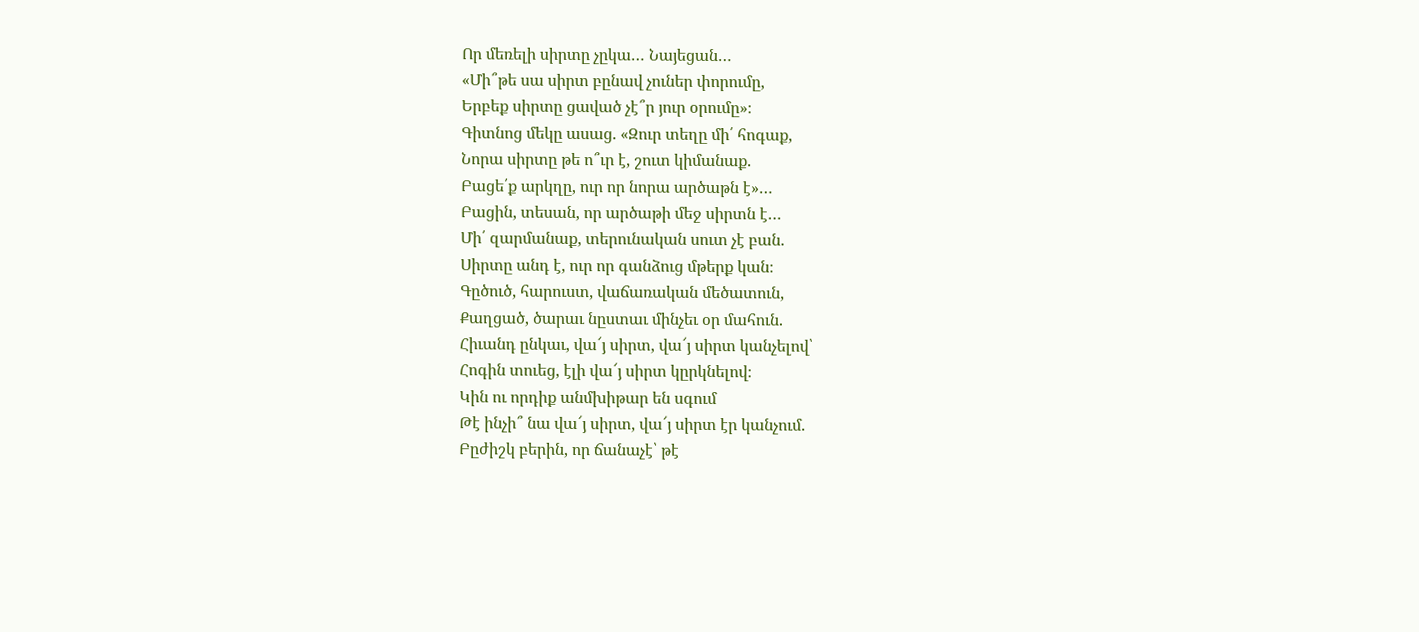Որ մեռելի սիրտը չըկա… Նայեցան…
«Մի՞թե սա սիրտ բընավ չուներ փորումը,
Երբեք սիրտը ցաված չէ՞ր յուր օրումը»։
Գիտնոց մեկը ասաց. «Զուր տեղը մի՛ հոգաք,
Նորա սիրտը թե ո՞ւր է, շուտ կիմանաք.
Բացե՛ք արկղը, ուր որ նորա արծաթն է»…
Բացին, տեսան, որ արծաթի մեջ սիրտն է…
Մի՛ զարմանաք, տերունական սուտ չէ բան.
Սիրտը անդ է, ուր որ գանձուց մթերք կան։
Գըծուծ, հարուստ, վաճառական մեծատուն,
Քաղցած, ծարաւ նըստաւ մինչեւ օր մահուն.
Հիւանդ ընկաւ, վա՜յ սիրտ, վա՜յ սիրտ կանչելով՝
Հոգին տուեց, էլի վա՜յ սիրտ կըրկնելով։
Կին ու որդիք անմխիթար են սգում
Թէ ինչի՞ նա վա՜յ սիրտ, վա՜յ սիրտ էր կանչում.
Բըժիշկ բերին, որ ճանաչէ՝ թէ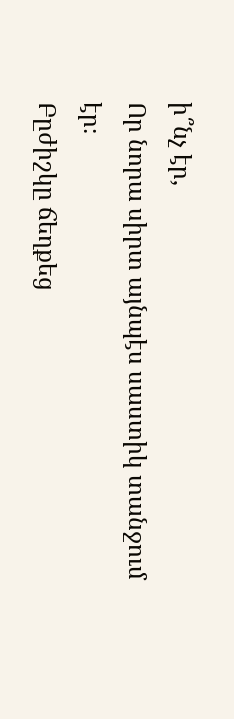ի՞նչ էր,
Որ նորա սիրտ այնպէս սաստիկ տանջում էր։
Բըժիշկը ճեղքեց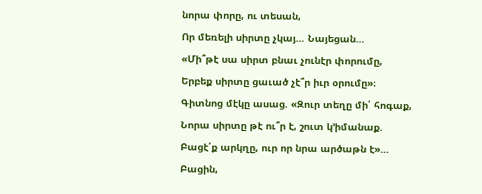նորա փորը, ու տեսան,
Որ մեռելի սիրտը չկայ… Նայեցան…
«Մի՞թէ սա սիրտ բնաւ չունէր փորումը,
Երբեք սիրտը ցաւած չէ՞ր իւր օրումը»։
Գիտնոց մէկը ասաց. «Զուր տեղը մի՛ հոգաք,
Նորա սիրտը թէ ու՞ր է, շուտ կ՚իմանաք.
Բացէ՛ք արկղը, ուր որ նրա արծաթն է»…
Բացին,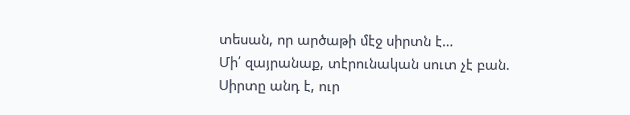տեսան, որ արծաթի մէջ սիրտն է…
Մի՛ զայրանաք, տէրունական սուտ չէ բան.
Սիրտը անդ է, ուր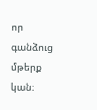որ գանձուց մթերք կան։